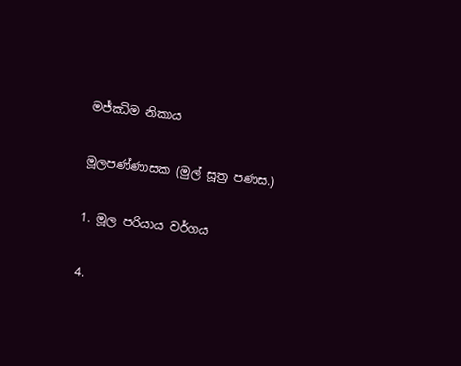මජ්ඣිම නිකාය

මූලපණ්ණාසක (මුල් සූත්‍ර පණස.)

1. මූල පරියාය වර්ගය

4.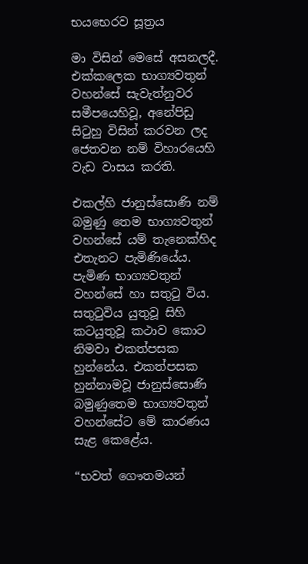භයභෙරව සූත්‍රය

මා විසින් මෙසේ අසනලදී. එක්කලෙක භාග්‍යවතුන් වහන්සේ සැවැත්නුවර සමීපයෙහිවූ, අනේපිඩු සිටුහු විසින් කරවන ලද ජෙතවන නම් විහාරයෙහි වැඩ වාසය කරති.

එකල්හි ජානුස්සොණි නම් බමුණු තෙම භාග්‍යවතුන් වහන්සේ යම් තැනෙක්හිද එතැනට පැමිණියේය. පැමිණ භාග්‍යවතුන් වහන්සේ හා සතුටු විය. සතුටුවිය යුතුවූ සිහි කටයුතුවූ කථාව කොට නිමවා එකත්පසක හුන්නේය. එකත්පසක හුන්නාමවූ ජානුස්සොණි බමුණුතෙම භාග්‍යවතුන් වහන්සේට මේ කාරණය සැළ කෙළේය.

“භවත් ගෞතමයන්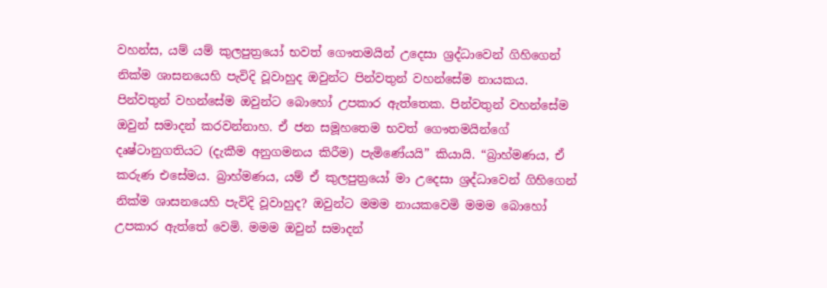වහන්ස, යම් යම් කුලපුත්‍රයෝ භවත් ගෞතමයින් උදෙසා ශ්‍රද්ධාවෙන් ගිහිගෙන් නික්ම ශාසනයෙහි පැවිදි වූවාහුද ඔවුන්ට පින්වතුන් වහන්සේම නායකය. පින්වතුන් වහන්සේම ඔවුන්ට බොහෝ උපකාර ඇත්තෙක. පින්වතුන් වහන්සේම ඔවුන් සමාදන් කරවන්නාහ. ඒ ජන සමූහතෙම භවත් ගෞතමයින්ගේ දෘෂ්ටානුගතියට (දැකීම අනුගමනය කිරීම) පැමිණේයයි” කියායි. “බ්‍රාහ්මණය, ඒ කරුණ එසේමය. බ්‍රාහ්මණය, යම් ඒ කුලපුත්‍රයෝ මා උදෙසා ශ්‍රද්ධාවෙන් ගිහිගෙන් නික්ම ශාසනයෙහි පැවිදි වූවාහුද? ඔවුන්ට මමම නායකවෙමි මමම බොහෝ උපකාර ඇත්තේ වෙමි. මමම ඔවුන් සමාදන්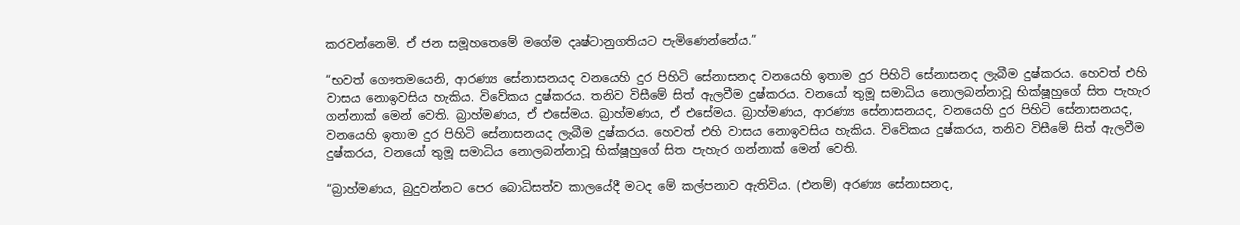කරවන්නෙමි. ඒ ජන සමූහතෙමේ මගේම දෘෂ්ටානුගතියට පැමිණෙන්නේය.”

“භවත් ගෞතමයෙනි, ආරණ්‍ය සේනාසනයද වනයෙහි දුර පිහිටි සේනාසනද වනයෙහි ඉතාම දුර පිහිටි සේනාසනද ලැබීම දුෂ්කරය. හෙවත් එහි වාසය නොඉවසිය හැකිය. විවේකය දුෂ්කරය. තනිව විසීමේ සිත් ඇලවීම දුෂ්කරය. වනයෝ තුමූ සමාධිය නොලබන්නාවූ භික්ෂූහුගේ සිත පැහැර ගන්නාක් මෙන් වෙති. බ්‍රාහ්මණය, ඒ එසේමය. බ්‍රාහ්මණය, ඒ එසේමය. බ්‍රාහ්මණය, ආරණ්‍ය සේනාසනයද, වනයෙහි දුර පිහිටි සේනාසනයද, වනයෙහි ඉතාම දුර පිහිටි සේනාසනයද ලැබීම දුෂ්කරය. හෙවත් එහි වාසය නොඉවසිය හැකිය. විවේකය දුෂ්කරය, තනිව විසීමේ සිත් ඇලවීම දුෂ්කරය, වනයෝ තුමූ සමාධිය නොලබන්නාවූ භික්ෂූහුගේ සිත පැහැර ගන්නාක් මෙන් වෙති.

“බ්‍රාහ්මණය, බුදුවන්නට පෙර බොධිසත්ව කාලයේදී මටද මේ කල්පනාව ඇතිවිය. (එනම්) අරණ්‍ය සේනාසනද,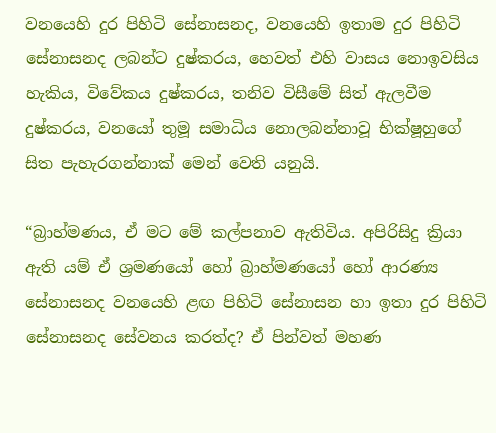වනයෙහි දුර පිහිටි සේනාසනද, වනයෙහි ඉතාම දුර පිහිටි සේනාසනද ලබන්ට දුෂ්කරය, හෙවත් එහි වාසය නොඉවසිය හැකිය, විවේකය දුෂ්කරය, තනිව විසීමේ සිත් ඇලවීම දුෂ්කරය, වනයෝ තුමූ සමාධිය නොලබන්නාවූ භික්ෂූහුගේ සිත පැහැරගන්නාක් මෙන් වෙති යනුයි.

“බ්‍රාහ්මණය, ඒ මට මේ කල්පනාව ඇතිවිය. අපිරිසිදු ක්‍රියා ඇති යම් ඒ ශ්‍රමණයෝ හෝ බ්‍රාහ්මණයෝ හෝ ආරණ්‍ය සේනාසනද වනයෙහි ළඟ පිහිටි සේනාසන හා ඉතා දුර පිහිටි සේනාසනද සේවනය කරත්ද? ඒ පින්වත් මහණ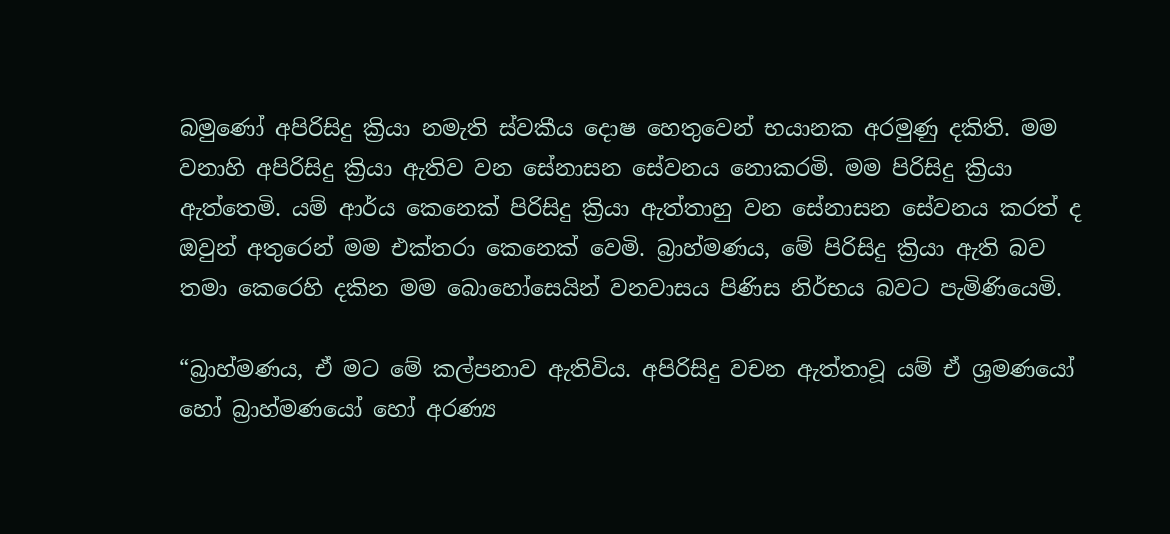බමුණෝ අපිරිසිදු ක්‍රියා නමැති ස්වකීය දොෂ හෙතුවෙන් භයානක අරමුණු දකිති. මම වනාහි අපිරිසිදු ක්‍රියා ඇතිව වන සේනාසන සේවනය නොකරමි. මම පිරිසිදු ක්‍රියා ඇත්තෙමි. යම් ආර්ය කෙනෙක් පිරිසිදු ක්‍රියා ඇත්තාහු වන සේනාසන සේවනය කරත් ද ඔවුන් අතුරෙන් මම එක්තරා කෙනෙක් වෙමි. බ්‍රාහ්මණය, මේ පිරිසිදු ක්‍රියා ඇති බව තමා කෙරෙහි දකින මම බොහෝසෙයින් වනවාසය පිණිස නිර්භය බවට පැමිණියෙමි.

“බ්‍රාහ්මණය, ඒ මට මේ කල්පනාව ඇතිවිය. අපිරිසිදු වචන ඇත්තාවූ යම් ඒ ශ්‍රමණයෝ හෝ බ්‍රාහ්මණයෝ හෝ අරණ්‍ය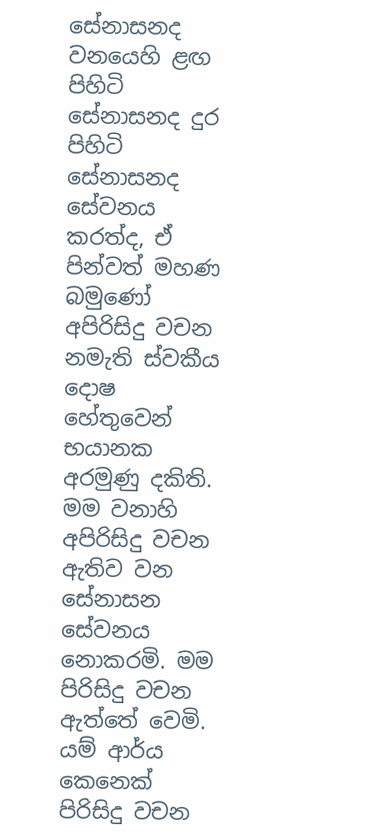සේනාසනද වනයෙහි ළඟ පිහිටි සේනාසනද දුර පිහිටි සේනාසනද සේවනය කරත්ද, ඒ පින්වත් මහණ බමුණෝ අපිරිසිදු වචන නමැති ස්වකීය දොෂ හේතුවෙන් භයානක අරමුණු දකිති. මම වනාහි අපිරිසිදු වචන ඇතිව වන සේනාසන සේවනය නොකරමි. මම පිරිසිදු වචන ඇත්තේ වෙමි. යම් ආර්ය කෙනෙක් පිරිසිදු වචන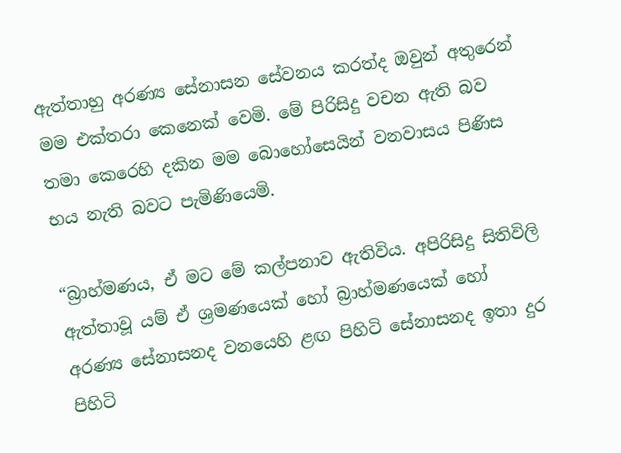ඇත්තාහු අරණ්‍ය සේනාසන සේවනය කරත්ද ඔවුන් අතුරෙන් මම එක්තරා කෙනෙක් වෙමි. මේ පිරිසිදු වචන ඇති බව තමා කෙරෙහි දකින මම බොහෝසෙයින් වනවාසය පිණිස භය නැති බවට පැමිණියෙමි.

“බ්‍රාහ්මණය, ඒ මට මේ කල්පනාව ඇතිවිය. අපිරිසිදු සිතිවිලි ඇත්තාවූ යම් ඒ ශ්‍රමණයෙක් හෝ බ්‍රාහ්මණයෙක් හෝ අරණ්‍ය සේනාසනද වනයෙහි ළඟ පිහිටි සේනාසනද ඉතා දුර පිහිටි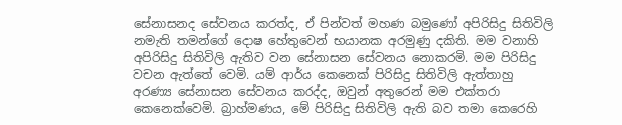සේනාසනද සේවනය කරත්ද, ඒ පින්වත් මහණ බමුණෝ අපිරිසිදු සිතිවිලි නමැති තමන්ගේ දොෂ හේතුවෙන් භයානක අරමුණු දකිති. මම වනාහි අපිරිසිදු සිතිවිලි ඇතිව වන සේනාසන සේවනය නොකරමි. මම පිරිසිදු වචන ඇත්තේ වෙමි. යම් ආර්ය කෙනෙක් පිරිසිදු සිතිවිලි ඇත්තාහු අරණ්‍ය සේනාසන සේවනය කරද්ද, ඔවුන් අතුරෙන් මම එක්තරා කෙනෙක්වෙමි. බ්‍රාහ්මණය, මේ පිරිසිදු සිතිවිලි ඇති බව තමා කෙරෙහි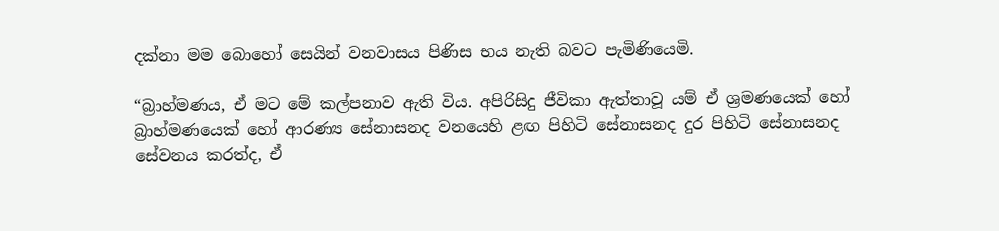දක්නා මම බොහෝ සෙයින් වනවාසය පිණිස භය නැති බවට පැමිණියෙමි.

“බ්‍රාහ්මණය, ඒ මට මේ කල්පනාව ඇති විය. අපිරිසිදු ජීවිකා ඇත්තාවූ යම් ඒ ශ්‍රමණයෙක් හෝ බ්‍රාහ්මණයෙක් හෝ ආරණ්‍ය සේනාසනද වනයෙහි ළඟ පිහිටි සේනාසනද දුර පිහිටි සේනාසනද සේවනය කරත්ද, ඒ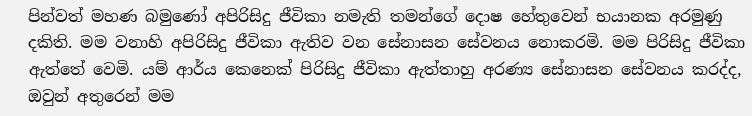පින්වත් මහණ බමුණෝ අපිරිසිදු ජීවිකා නමැති තමන්ගේ දොෂ හේතුවෙන් භයානක අරමුණු දකිති. මම වනාහි අපිරිසිදු ජීවිකා ඇතිව වන සේනාසන සේවනය නොකරමි. මම පිරිසිදු ජීවිකා ඇත්තේ වෙමි. යම් ආර්ය කෙනෙක් පිරිසිදු ජීවිකා ඇත්තාහු අරණ්‍ය සේනාසන සේවනය කරද්ද, ඔවුන් අතුරෙන් මම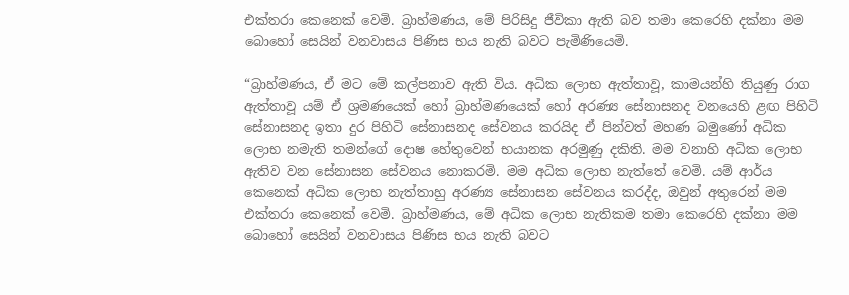එක්තරා කෙනෙක් වෙමි. බ්‍රාහ්මණය, මේ පිරිසිදු ජීවිකා ඇති බව තමා කෙරෙහි දක්නා මම බොහෝ සෙයින් වනවාසය පිණිස භය නැති බවට පැමිණියෙමි.

“බ්‍රාහ්මණය, ඒ මට මේ කල්පනාව ඇති විය. අධික ලොභ ඇත්තාවූ, කාමයන්හි තියුණු රාග ඇත්තාවූ යම් ඒ ශ්‍රමණයෙක් හෝ බ්‍රාහ්මණයෙක් හෝ අරණ්‍ය සේනාසනද වනයෙහි ළඟ පිහිටි සේනාසනද ඉතා දුර පිහිටි සේනාසනද සේවනය කරයිද ඒ පින්වත් මහණ බමුණෝ අධික ලොභ නමැති තමන්ගේ දොෂ හේතුවෙන් භයානක අරමුණු දකිති. මම වනාහි අධික ලොභ ඇතිව වන සේනාසන සේවනය නොකරමි. මම අධික ලොභ නැත්තේ වෙමි. යම් ආර්ය කෙනෙක් අධික ලොභ නැත්තාහු අරණ්‍ය සේනාසන සේවනය කරද්ද, ඔවුන් අතුරෙන් මම එක්තරා කෙනෙක් වෙමි. බ්‍රාහ්මණය, මේ අධික ලොභ නැතිකම තමා කෙරෙහි දක්නා මම බොහෝ සෙයින් වනවාසය පිණිස භය නැති බවට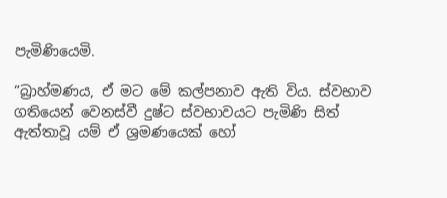පැමිණියෙමි.

“බ්‍රාහ්මණය, ඒ මට මේ කල්පනාව ඇති විය. ස්වභාව ගතියෙන් වෙනස්වී දුෂ්ට ස්වභාවයට පැමිණි සිත් ඇත්තාවූ යම් ඒ ශ්‍රමණයෙක් හෝ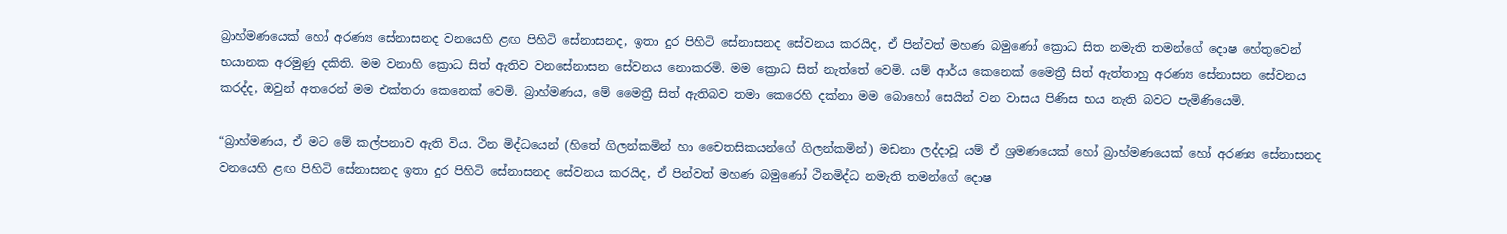බ්‍රාහ්මණයෙක් හෝ අරණ්‍ය සේනාසනද වනයෙහි ළඟ පිහිටි සේනාසනද, ඉතා දුර පිහිටි සේනාසනද සේවනය කරයිද, ඒ පින්වත් මහණ බමුණෝ ක්‍රොධ සිත නමැති තමන්ගේ දොෂ හේතුවෙන් භයානක අරමුණු දකිති. මම වනාහි ක්‍රොධ සිත් ඇතිව වනසේනාසන සේවනය නොකරමි. මම ක්‍රොධ සිත් නැත්තේ වෙමි. යම් ආර්ය කෙනෙක් මෛත්‍රී සිත් ඇත්තාහු අරණ්‍ය සේනාසන සේවනය කරද්ද, ඔවුන් අතරෙන් මම එක්තරා කෙනෙක් වෙමි. බ්‍රාහ්මණය, මේ මෛත්‍රී සිත් ඇතිබව තමා කෙරෙහි දක්නා මම බොහෝ සෙයින් වන වාසය පිණිස භය නැති බවට පැමිණියෙමි.

“බ්‍රාහ්මණය, ඒ මට මේ කල්පනාව ඇති විය. ථින මිද්ධයෙන් (හිතේ ගිලන්කමින් හා චෛතසිකයන්ගේ ගිලන්කමින්) මඩනා ලද්දාවූ යම් ඒ ශ්‍රමණයෙක් හෝ බ්‍රාහ්මණයෙක් හෝ අරණ්‍ය සේනාසනද වනයෙහි ළඟ පිහිටි සේනාසනද ඉතා දුර පිහිටි සේනාසනද සේවනය කරයිද, ඒ පින්වත් මහණ බමුණෝ ථිනමිද්ධ නමැති තමන්ගේ දොෂ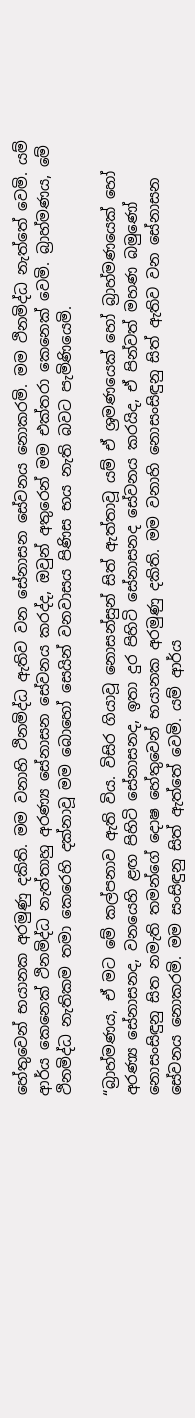හේතුවෙන් භයානක අරමුණු දකිති. මම වනාහි ථිනමිද්ධ ඇතිව වන සේනාසන සේවනය නොකරමි. මම ථිනමිද්ධ නැත්තේ වෙමි. යම් ආර්ය කෙනෙක් ථිනමිද්ධ නැත්තාහු අරණ්‍ය සේනාසන සේවනය කරද්ද, ඔවුන් අතුරෙන් මම එක්තරා කෙනෙක් වෙමි. බ්‍රාහ්මණය, මේ ථිනමිද්ධ නැතිකම තමා කෙරෙහි දක්නාවූ මම බොහෝ සෙයින් වනවාසය පිණිස භය නැති බවට පැමිණියෙමි.

“බ්‍රාහ්මණය, ඒ මට මේ කල්පනාව ඇති විය. විසිර ගියාවූ නොසන්සුන් සිත් ඇත්තාවූ යම් ඒ ශ්‍රමණයෙක් හෝ බ්‍රාහ්මණයෙක් හෝ අරණ්‍ය සේනාසනද, වනයෙහි ළඟ පිහිටි සේනාසනද, ඉතා දුර පිහිටි සේනාසනද සේවනය කරයිද, ඒ පින්වත් මහණ බමුණෝ නොසංසිඳුනු සිත නමැති තමන්ගේ දොෂ හේතුවෙන් භයානක අරමුණු දකිති. මම වනාහි නොසංසිඳුනු සිත් ඇතිව වන සේනාසන සේවනය නොකරමි. මම සංසිඳුනු සිත් ඇත්තේ වෙමි. යම් ආර්ය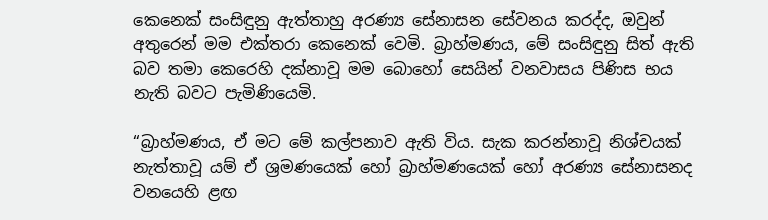කෙනෙක් සංසිඳුනු ඇත්තාහු අරණ්‍ය සේනාසන සේවනය කරද්ද, ඔවුන් අතුරෙන් මම එක්තරා කෙනෙක් වෙමි. බ්‍රාහ්මණය, මේ සංසිඳුනු සිත් ඇති බව තමා කෙරෙහි දක්නාවූ මම බොහෝ සෙයින් වනවාසය පිණිස භය නැති බවට පැමිණියෙමි.

“බ්‍රාහ්මණය, ඒ මට මේ කල්පනාව ඇති විය. සැක කරන්නාවූ නිශ්චයක් නැත්තාවූ යම් ඒ ශ්‍රමණයෙක් හෝ බ්‍රාහ්මණයෙක් හෝ අරණ්‍ය සේනාසනද වනයෙහි ළඟ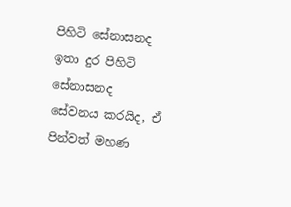පිහිටි සේනාසනද ඉතා දුර පිහිටි සේනාසනද සේවනය කරයිද, ඒ පින්වත් මහණ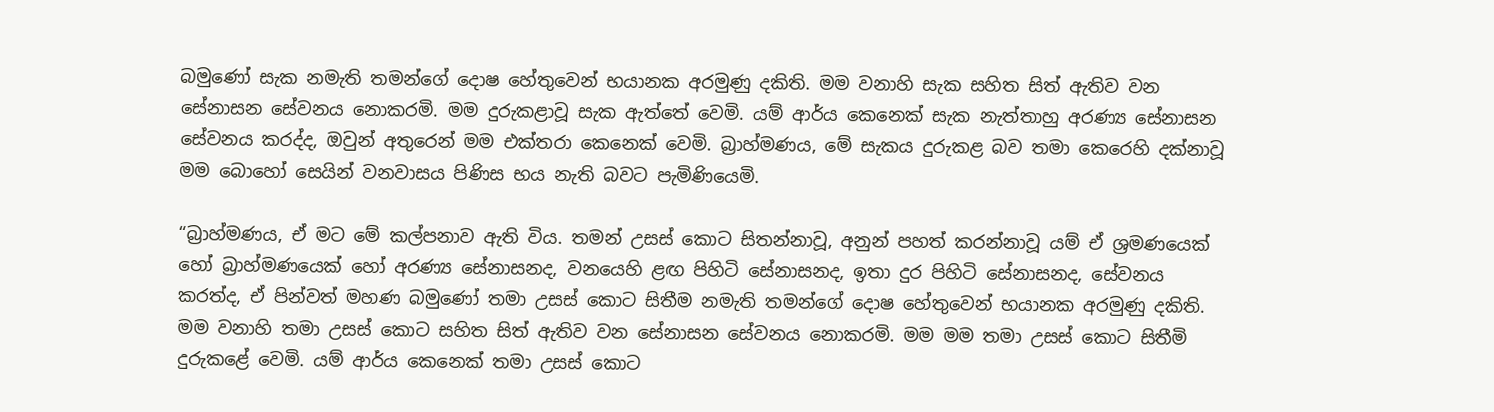බමුණෝ සැක නමැති තමන්ගේ දොෂ හේතුවෙන් භයානක අරමුණු දකිති. මම වනාහි සැක සහිත සිත් ඇතිව වන සේනාසන සේවනය නොකරමි. මම දුරුකළාවූ සැක ඇත්තේ වෙමි. යම් ආර්ය කෙනෙක් සැක නැත්තාහු අරණ්‍ය සේනාසන සේවනය කරද්ද, ඔවුන් අතුරෙන් මම එක්තරා කෙනෙක් වෙමි. බ්‍රාහ්මණය, මේ සැකය දුරුකළ බව තමා කෙරෙහි දක්නාවූ මම බොහෝ සෙයින් වනවාසය පිණිස භය නැති බවට පැමිණියෙමි.

“බ්‍රාහ්මණය, ඒ මට මේ කල්පනාව ඇති විය. තමන් උසස් කොට සිතන්නාවූ, අනුන් පහත් කරන්නාවූ යම් ඒ ශ්‍රමණයෙක් හෝ බ්‍රාහ්මණයෙක් හෝ අරණ්‍ය සේනාසනද, වනයෙහි ළඟ පිහිටි සේනාසනද, ඉතා දුර පිහිටි සේනාසනද, සේවනය කරත්ද, ඒ පින්වත් මහණ බමුණෝ තමා උසස් කොට සිතීම නමැති තමන්ගේ දොෂ හේතුවෙන් භයානක අරමුණු දකිති. මම වනාහි තමා උසස් කොට සහිත සිත් ඇතිව වන සේනාසන සේවනය නොකරමි. මම මම තමා උසස් කොට සිතීමි දුරුකළේ වෙමි. යම් ආර්ය කෙනෙක් තමා උසස් කොට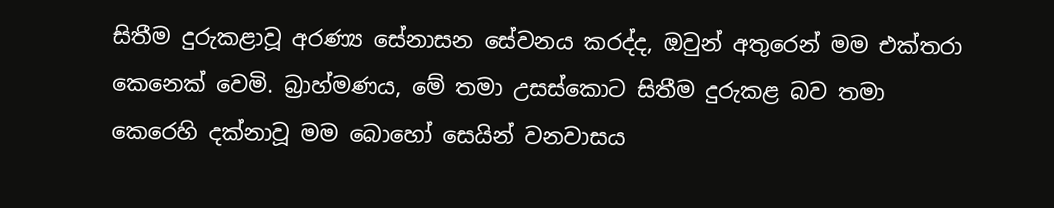සිතීම දුරුකළාවූ අරණ්‍ය සේනාසන සේවනය කරද්ද, ඔවුන් අතුරෙන් මම එක්තරා කෙනෙක් වෙමි. බ්‍රාහ්මණය, මේ තමා උසස්කොට සිතීම දුරුකළ බව තමා කෙරෙහි දක්නාවූ මම බොහෝ සෙයින් වනවාසය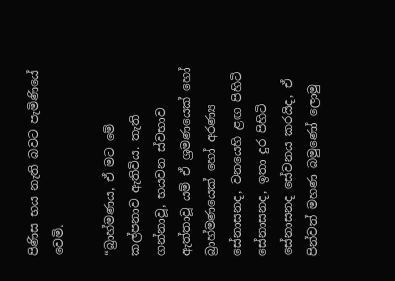පිණිස භය නැති බවට පැමිණියේ වෙමි.

“බ්‍රාහ්මණය, ඒ මට මේ කල්පනාව ඇතිවිය. තැති ගන්නාවූ, භයවන ස්වභාව ඇත්තාවූ යම් ඒ ශ්‍රමණයෙක් හෝ බ්‍රාහ්මණයෙක් හෝ අරණ්‍ය සේනාසනද, වනයෙහි ළඟ පිහිටි සේනාසනද, ඉතා දුර පිහිටි සේනාසනද සේවනය කරයිද, ඒ පින්වත් මහණ බමුණෝ ලොමු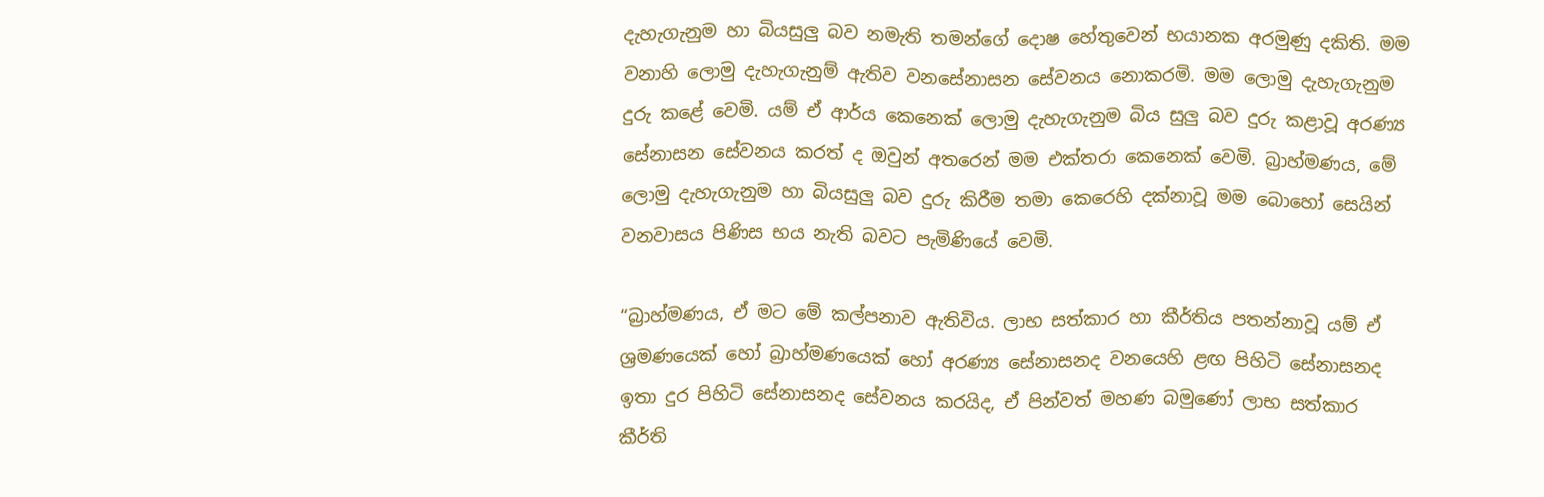දැහැගැනුම හා බියසුලු බව නමැති තමන්ගේ දොෂ හේතුවෙන් භයානක අරමුණු දකිති. මම වනාහි ලොමු දැහැගැනුම් ඇතිව වනසේනාසන සේවනය නොකරමි. මම ලොමු දැහැගැනුම දුරු කළේ වෙමි. යම් ඒ ආර්ය කෙනෙක් ලොමු දැහැගැනුම බිය සුලු බව දුරු කළාවූ අරණ්‍ය සේනාසන සේවනය කරත් ද ඔවුන් අතරෙන් මම එක්තරා කෙනෙක් වෙමි. බ්‍රාහ්මණය, මේ ලොමු දැහැගැනුම හා බියසුලු බව දුරු කිරීම තමා කෙරෙහි දක්නාවූ මම බොහෝ සෙයින් වනවාසය පිණිස භය නැති බවට පැමිණියේ වෙමි.

“බ්‍රාහ්මණය, ඒ මට මේ කල්පනාව ඇතිවිය. ලාභ සත්කාර හා කීර්තිය පතන්නාවූ යම් ඒ ශ්‍රමණයෙක් හෝ බ්‍රාහ්මණයෙක් හෝ අරණ්‍ය සේනාසනද වනයෙහි ළඟ පිහිටි සේනාසනද ඉතා දුර පිහිටි සේනාසනද සේවනය කරයිද, ඒ පින්වත් මහණ බමුණෝ ලාභ සත්කාර කීර්ති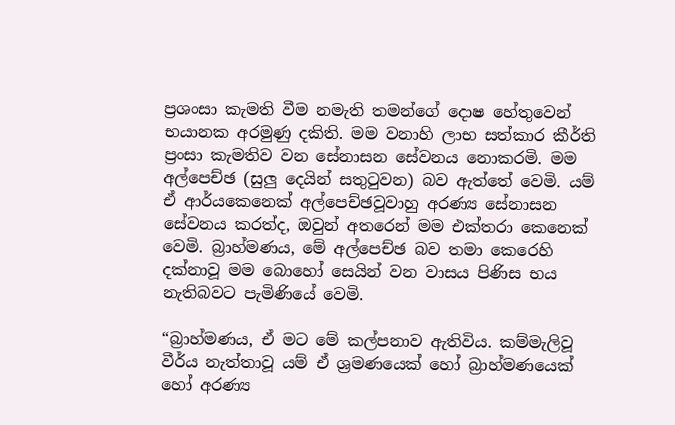ප්‍රශංසා කැමති වීම නමැති තමන්ගේ දොෂ හේතුවෙන් භයානක අරමුණු දකිති. මම වනාහි ලාභ සත්කාර කීර්ති ප්‍රංසා කැමතිව වන සේනාසන සේවනය නොකරමි. මම අල්පෙච්ඡ (සුලු දෙයින් සතුටුවන) බව ඇත්තේ වෙමි. යම් ඒ ආර්යකෙනෙක් අල්පෙච්ඡවූවාහු අරණ්‍ය සේනාසන සේවනය කරත්ද, ඔවුන් අතරෙන් මම එක්තරා කෙනෙක් වෙමි. බ්‍රාහ්මණය, මේ අල්පෙච්ඡ බව තමා කෙරෙහි දක්නාවූ මම බොහෝ සෙයින් වන වාසය පිණිස භය නැතිබවට පැමිණියේ වෙමි.

“බ්‍රාහ්මණය, ඒ මට මේ කල්පනාව ඇතිවිය. කම්මැලිවූ වීර්ය නැත්තාවූ යම් ඒ ශ්‍රමණයෙක් හෝ බ්‍රාහ්මණයෙක් හෝ අරණ්‍ය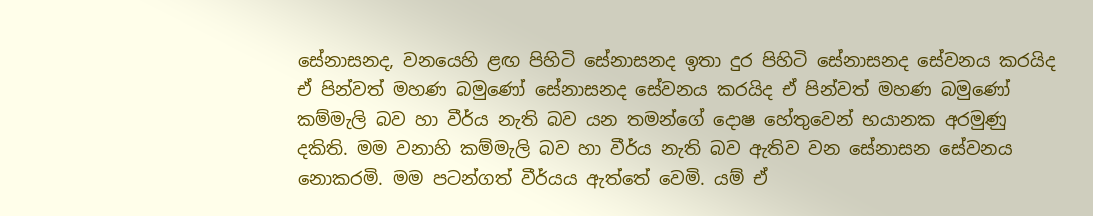සේනාසනද, වනයෙහි ළඟ පිහිටි සේනාසනද ඉතා දුර පිහිටි සේනාසනද සේවනය කරයිද ඒ පින්වත් මහණ බමුණෝ සේනාසනද සේවනය කරයිද ඒ පින්වත් මහණ බමුණෝ කම්මැලි බව හා වීර්ය නැති බව යන තමන්ගේ දොෂ හේතුවෙන් භයානක අරමුණු දකිති. මම වනාහි කම්මැලි බව හා වීර්ය නැති බව ඇතිව වන සේනාසන සේවනය නොකරමි. මම පටන්ගත් වීර්යය ඇත්තේ වෙමි. යම් ඒ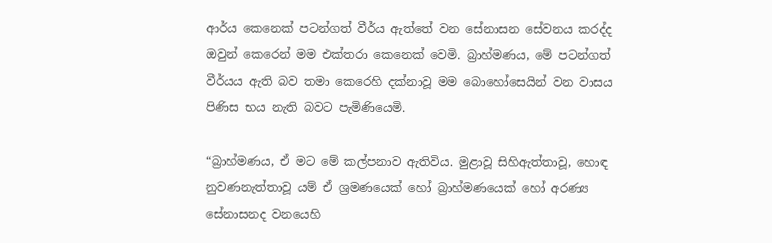ආර්ය කෙනෙක් පටන්ගත් වීර්ය ඇත්තේ වන සේනාසන සේවනය කරද්ද ඔවුන් කෙරෙන් මම එක්තරා කෙනෙක් වෙමි. බ්‍රාහ්මණය, මේ පටන්ගත් වීර්යය ඇති බව තමා කෙරෙහි දක්නාවූ මම බොහෝසෙයින් වන වාසය පිණිස භය නැති බවට පැමිණියෙමි.

“බ්‍රාහ්මණය, ඒ මට මේ කල්පනාව ඇතිවිය. මුළාවූ සිහිඇත්තාවූ, හොඳ නුවණනැත්තාවූ යම් ඒ ශ්‍රමණයෙක් හෝ බ්‍රාහ්මණයෙක් හෝ අරණ්‍ය සේනාසනද වනයෙහි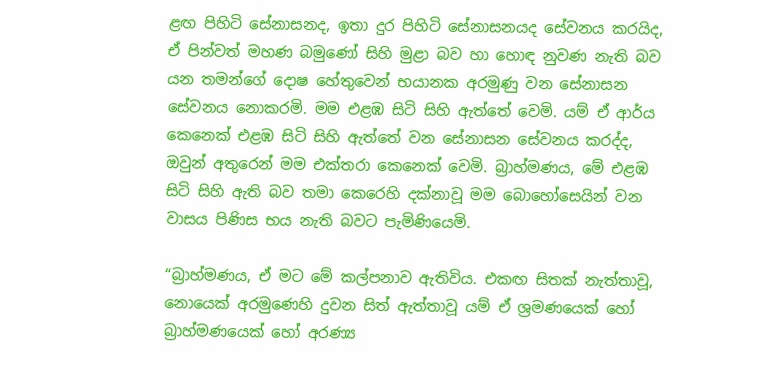ළඟ පිහිටි සේනාසනද, ඉතා දුර පිහිටි සේනාසනයද සේවනය කරයිද, ඒ පින්වත් මහණ බමුණෝ සිහි මුළා බව හා හොඳ නුවණ නැති බව යන තමන්ගේ දොෂ හේතුවෙන් භයානක අරමුණු වන සේනාසන සේවනය නොකරමි. මම එළඹ සිටි සිහි ඇත්තේ වෙමි. යම් ඒ ආර්ය කෙනෙක් එළඹ සිටි සිහි ඇත්තේ වන සේනාසන සේවනය කරද්ද, ඔවුන් අතුරෙන් මම එක්තරා කෙනෙක් වෙමි. බ්‍රාහ්මණය, මේ එළඹ සිටි සිහි ඇති බව තමා කෙරෙහි දක්නාවූ මම බොහෝසෙයින් වන වාසය පිණිස භය නැති බවට පැමිණියෙමි.

“බ්‍රාහ්මණය, ඒ මට මේ කල්පනාව ඇතිවිය. එකඟ සිතක් නැත්තාවූ, නොයෙක් අරමුණෙහි දුවන සිත් ඇත්තාවූ යම් ඒ ශ්‍රමණයෙක් හෝ බ්‍රාහ්මණයෙක් හෝ අරණ්‍ය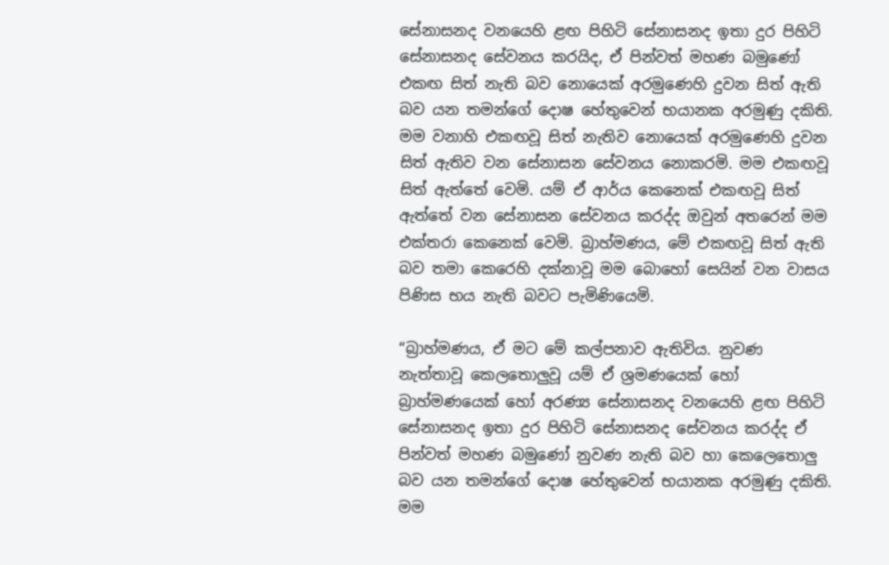සේනාසනද වනයෙහි ළඟ පිහිටි සේනාසනද ඉතා දුර පිහිටි සේනාසනද සේවනය කරයිද, ඒ පින්වත් මහණ බමුණෝ එකඟ සිත් නැති බව නොයෙක් අරමුණෙහි දුවන සිත් ඇති බව යන තමන්ගේ දොෂ හේතුවෙන් භයානක අරමුණු දකිති. මම වනාහි එකඟවූ සිත් නැතිව නොයෙක් අරමුණෙහි දුවන සිත් ඇතිව වන සේනාසන සේවනය නොකරමි. මම එකඟවූ සිත් ඇත්තේ වෙමි. යම් ඒ ආර්ය කෙනෙක් එකඟවූ සිත් ඇත්තේ වන සේනාසන සේවනය කරද්ද ඔවුන් අතරෙන් මම එක්තරා කෙනෙක් වෙමි. බ්‍රාහ්මණය, මේ එකඟවූ සිත් ඇති බව තමා කෙරෙහි දක්නාවූ මම බොහෝ සෙයින් වන වාසය පිණිස භය නැති බවට පැමිණියෙමි.

“බ්‍රාහ්මණය, ඒ මට මේ කල්පනාව ඇතිවිය. නුවණ නැත්තාවූ කෙලතොලුවූ යම් ඒ ශ්‍රමණයෙක් හෝ බ්‍රාහ්මණයෙක් හෝ අරණ්‍ය සේනාසනද වනයෙහි ළඟ පිහිටි සේනාසනද ඉතා දුර පිහිටි සේනාසනද සේවනය කරද්ද ඒ පින්වත් මහණ බමුණෝ නුවණ නැති බව හා කෙලෙතොලු බව යන තමන්ගේ දොෂ හේතුවෙන් භයානක අරමුණු දකිති. මම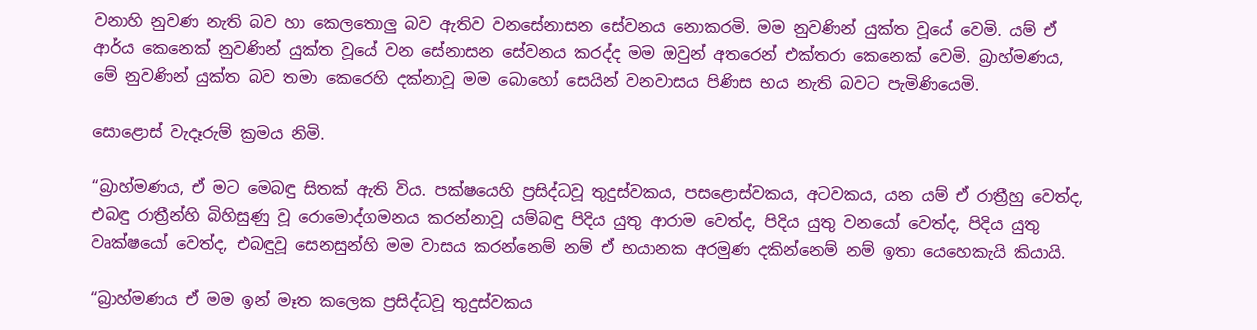වනාහි නුවණ නැති බව හා කෙලතොලු බව ඇතිව වනසේනාසන සේවනය නොකරමි. මම නුවණින් යුක්ත වූයේ වෙමි. යම් ඒ ආර්ය කෙනෙක් නුවණින් යුක්ත වූයේ වන සේනාසන සේවනය කරද්ද මම ඔවුන් අතරෙන් එක්තරා කෙනෙක් වෙමි. බ්‍රාහ්මණය, මේ නුවණින් යුක්ත බව තමා කෙරෙහි දක්නාවූ මම බොහෝ සෙයින් වනවාසය පිණිස භය නැති බවට පැමිණියෙමි.

සොළොස් වැදෑරුම් ක්‍රමය නිමි.

“බ්‍රාහ්මණය, ඒ මට මෙබඳු සිතක් ඇති විය. පක්ෂයෙහි ප්‍රසිද්ධවූ තුදුස්වකය, පසළොස්වකය, අටවකය, යන යම් ඒ රාත්‍රීහු වෙත්ද, එබඳු රාත්‍රීන්හි බිහිසුණු වූ රොමොද්ගමනය කරන්නාවූ යම්බඳු පිදිය යුතු ආරාම වෙත්ද, පිදිය යුතු වනයෝ වෙත්ද, පිදිය යුතු වෘක්ෂයෝ වෙත්ද, එබඳුවූ සෙනසුන්හි මම වාසය කරන්නෙම් නම් ඒ භයානක අරමුණ දකින්නෙම් නම් ඉතා යෙහෙකැයි කියායි.

“බ්‍රාහ්මණය ඒ මම ඉන් මෑත කලෙක ප්‍රසිද්ධවූ තුදුස්වකය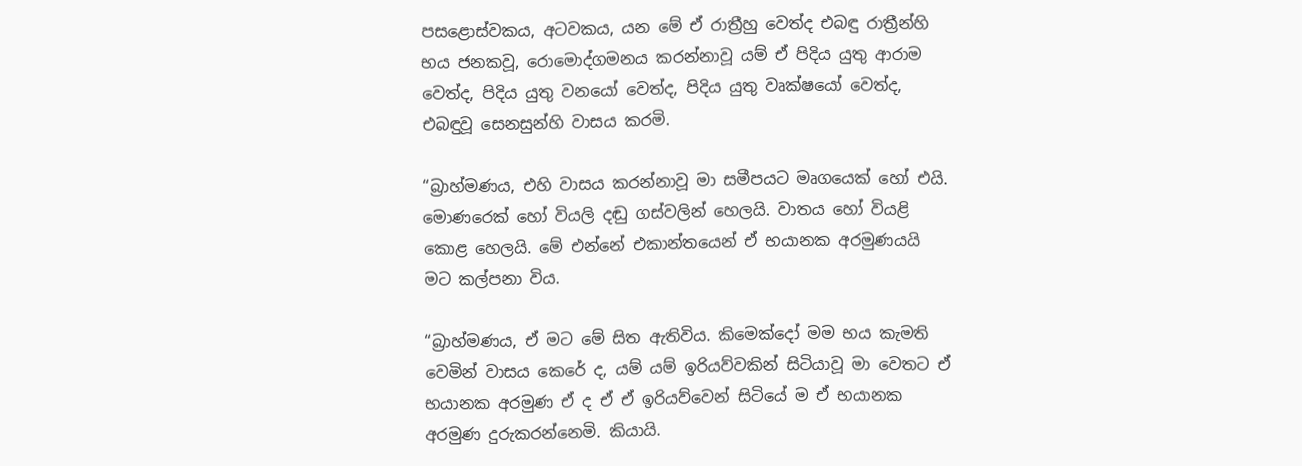පසළොස්වකය, අටවකය, යන මේ ඒ රාත්‍රීහු වෙත්ද එබඳු රාත්‍රීන්හි භය ජනකවූ, රොමොද්ගමනය කරන්නාවූ යම් ඒ පිදිය යුතු ආරාම වෙත්ද, පිදිය යුතු වනයෝ වෙත්ද, පිදිය යුතු වෘක්ෂයෝ වෙත්ද, එබඳුවූ සෙනසුන්හි වාසය කරමි.

“බ්‍රාහ්මණය, එහි වාසය කරන්නාවූ මා සමීපයට මෘගයෙක් හෝ එයි. මොණරෙක් හෝ වියලි දඬු ගස්වලින් හෙලයි. වාතය හෝ වියළි කොළ හෙලයි. මේ එන්නේ එකාන්තයෙන් ඒ භයානක අරමුණයයි මට කල්පනා විය.

“බ්‍රාහ්මණය, ඒ මට මේ සිත ඇතිවිය. කිමෙක්දෝ මම භය කැමති වෙමින් වාසය කෙරේ ද, යම් යම් ඉරියව්වකින් සිටියාවූ මා වෙතට ඒ භයානක අරමුණ ඒ ද ඒ ඒ ඉරියව්වෙන් සිටියේ ම ඒ භයානක අරමුණ දුරුකරන්නෙමි. කියායි.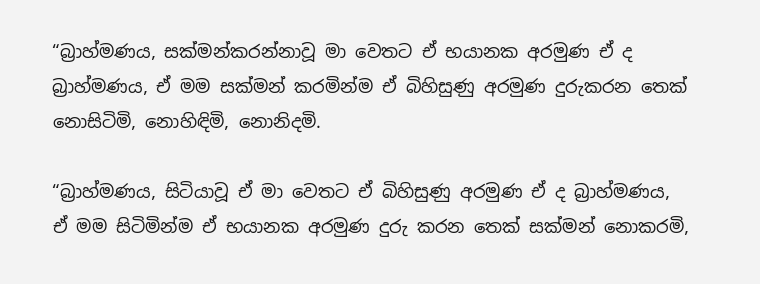“බ්‍රාහ්මණය, සක්මන්කරන්නාවූ මා වෙතට ඒ භයානක අරමුණ ඒ ද බ්‍රාහ්මණය, ඒ මම සක්මන් කරමින්ම ඒ බිහිසුණු අරමුණ දුරුකරන තෙක් නොසිටිමි, නොහිඳිමි, නොනිදමි.

“බ්‍රාහ්මණය, සිටියාවූ ඒ මා වෙතට ඒ බිහිසුණු අරමුණ ඒ ද බ්‍රාහ්මණය, ඒ මම සිටිමින්ම ඒ භයානක අරමුණ දුරු කරන තෙක් සක්මන් නොකරමි,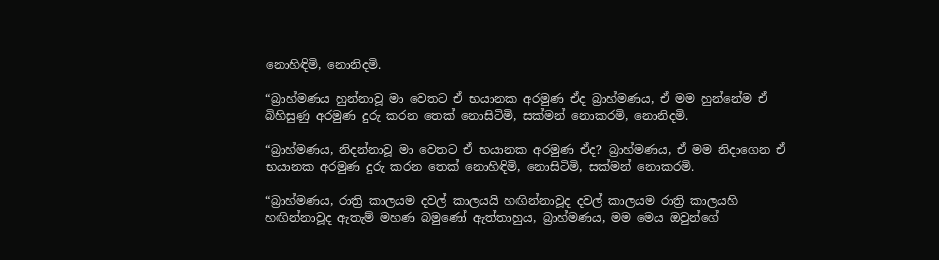නොහිඳිමි, නොනිදමි.

“බ්‍රාහ්මණය හුන්නාවූ මා වෙතට ඒ භයානක අරමුණ ඒද බ්‍රාහ්මණය, ඒ මම හුන්නේම ඒ බිහිසුණු අරමුණ දුරු කරන තෙක් නොසිටිමි, සක්මන් නොකරමි, නොනිදමි.

“බ්‍රාහ්මණය, නිදන්නාවූ මා වෙතට ඒ භයානක අරමුණ ඒද? බ්‍රාහ්මණය, ඒ මම නිදාගෙන ඒ භයානක අරමුණ දුරු කරන තෙක් නොහිඳිමි, නොසිටිමි, සක්මන් නොකරමි.

“බ්‍රාහ්මණය, රාත්‍රි කාලයම දවල් කාලයයි හඟින්නාවූද දවල් කාලයම රාත්‍රි කාලයහි හඟින්නාවූද ඇතැම් මහණ බමුණෝ ඇත්තාහුය, බ්‍රාහ්මණය, මම මෙය ඔවුන්ගේ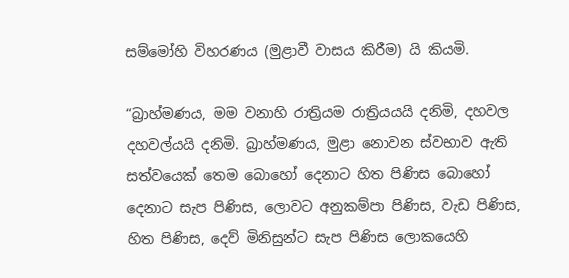සම්මෝහි විහරණය (මුළාවී වාසය කිරීම) යි කියමි.

“බ්‍රාහ්මණය, මම වනාහි රාත්‍රියම රාත්‍රියයයි දනිමි, දහවල දහවල්යයි දනිමි. බ්‍රාහ්මණය, මුළා නොවන ස්වභාව ඇති සත්වයෙක් තෙම බොහෝ දෙනාට හිත පිණිස බොහෝ දෙනාට සැප පිණිස, ලොවට අනුකම්පා පිණිස, වැඩ පිණිස, හිත පිණිස, දෙව් මිනිසුන්ට සැප පිණිස ලොකයෙහි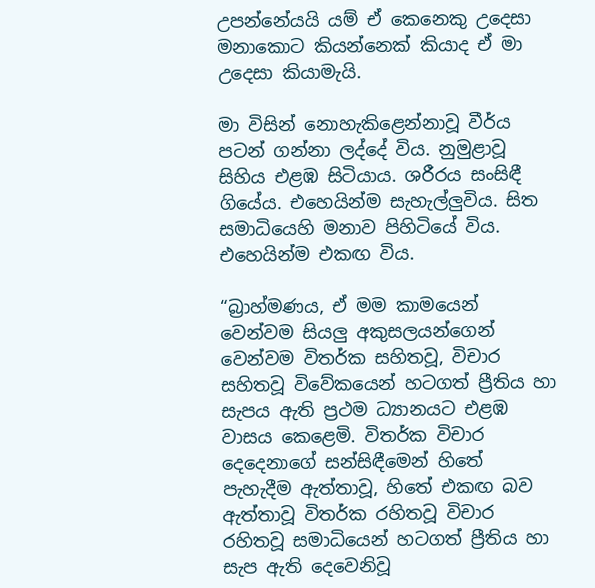උපන්නේයයි යම් ඒ කෙනෙකු උදෙසා මනාකොට කියන්නෙක් කියාද ඒ මා උදෙසා කියාමැයි.

මා විසින් නොහැකිළෙන්නාවූ වීර්ය පටන් ගන්නා ලද්දේ විය. නුමුළාවූ සිහිය එළඹ සිටියාය. ශරීරය සංසිඳී ගියේය. එහෙයින්ම සැහැල්ලුවිය. සිත සමාධියෙහි මනාව පිහිටියේ විය. එහෙයින්ම එකඟ විය.

“බ්‍රාහ්මණය, ඒ මම කාමයෙන් වෙන්වම සියලු අකුසලයන්ගෙන් වෙන්වම විතර්ක සහිතවූ, විචාර සහිතවූ විවේකයෙන් හටගත් ප්‍රීතිය හා සැපය ඇති ප්‍රථම ධ්‍යානයට එළඹ වාසය කෙළෙමි. විතර්ක විචාර දෙදෙනාගේ සන්සිඳීමෙන් හිතේ පැහැදීම ඇත්තාවූ, හිතේ එකඟ බව ඇත්තාවූ විතර්ක රහිතවූ විචාර රහිතවූ සමාධියෙන් හටගත් ප්‍රීතිය හා සැප ඇති දෙවෙනිවූ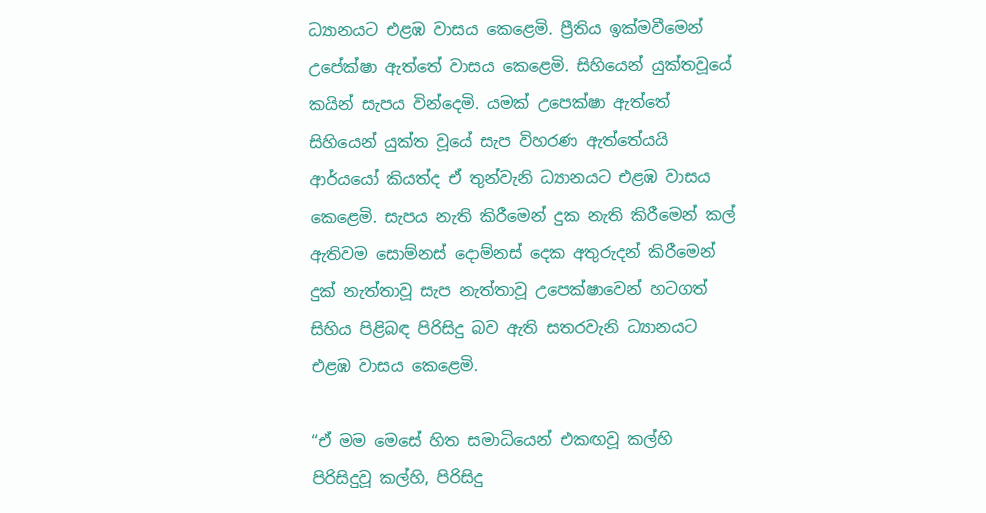ධ්‍යානයට එළඹ වාසය කෙළෙමි. ප්‍රීතිය ඉක්මවීමෙන් උපේක්ෂා ඇත්තේ වාසය කෙළෙමි. සිහියෙන් යුක්තවූයේ කයින් සැපය වින්දෙමි. යමක් උපෙක්ෂා ඇත්තේ සිහියෙන් යුක්ත වූයේ සැප විහරණ ඇත්තේයයි ආර්යයෝ කියත්ද ඒ තුන්වැනි ධ්‍යානයට එළඹ වාසය කෙළෙමි. සැපය නැති කිරීමෙන් දුක නැති කිරීමෙන් කල් ඇතිවම සොම්නස් දොම්නස් දෙක අතුරුදන් කිරීමෙන් දුක් නැත්තාවූ සැප නැත්තාවූ උපෙක්ෂාවෙන් හටගත් සිහිය පිළිබඳ පිරිසිදු බව ඇති සතරවැනි ධ්‍යානයට එළඹ වාසය කෙළෙමි.

“ඒ මම මෙසේ හිත සමාධියෙන් එකඟවූ කල්හි පිරිසිදුවූ කල්හි, පිරිසිදු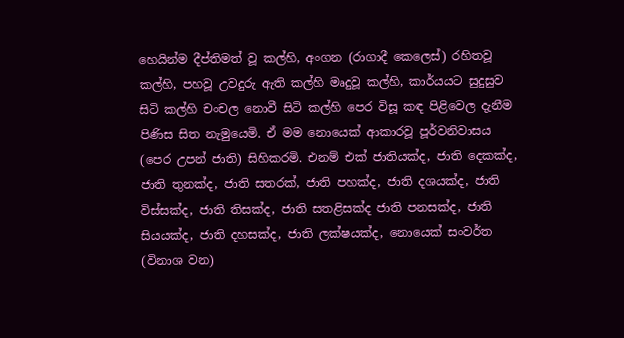හෙයින්ම දීප්තිමත් වූ කල්හි, අංගන (රාගාදී කෙලෙස්) රහිතවූ කල්හි, පහවූ උවදුරු ඇති කල්හි මෘදුවූ කල්හි, කාර්යයට සුදුසුව සිටි කල්හි චංචල නොවී සිටි කල්හි පෙර විසූ කඳ පිළිවෙල දැනීම පිණිස සිත නැමුයෙමි. ඒ මම නොයෙක් ආකාරවූ පූර්වනිවාසය (පෙර උපන් ජාති) සිහිකරමි. එනම් එක් ජාතියක්ද, ජාති දෙකක්ද, ජාති තුනක්ද, ජාති සතරක්, ජාති පහක්ද, ජාති දශයක්ද, ජාති විස්සක්ද, ජාති තිසක්ද, ජාති සතළිසක්ද ජාති පනසක්ද, ජාති සියයක්ද, ජාති දහසක්ද, ජාති ලක්ෂයක්ද, නොයෙක් සංවර්ත (විනාශ වන)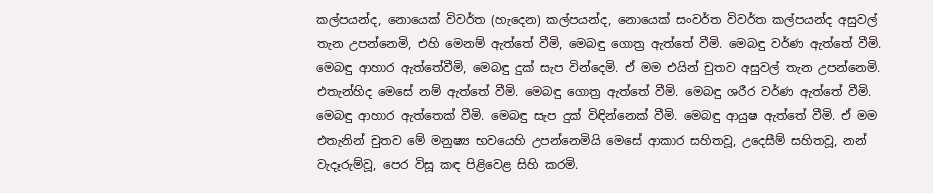කල්පයන්ද, නොයෙක් විවර්ත (හැදෙන) කල්පයන්ද, නොයෙක් සංවර්ත විවර්ත කල්පයන්ද අසුවල් තැන උපන්නෙමි, එහි මෙනම් ඇත්තේ වීමි, මෙබඳු ගොත්‍ර ඇත්තේ වීමි. මෙබඳු වර්ණ ඇත්තේ වීමි. මෙබඳු ආහාර ඇත්තේවීමි, මෙබඳු දුක් සැප වින්දෙමි. ඒ මම එයින් චුතව අසුවල් තැන උපන්නෙමි. එතැන්හිද මෙසේ නම් ඇත්තේ වීමි. මෙබඳු ගොත්‍ර ඇත්තේ වීමි. මෙබඳු ශරීර වර්ණ ඇත්තේ වීමි. මෙබඳු ආහාර ඇත්තෙක් වීමි. මෙබඳු සැප දුක් විඳින්නෙක් වීමි. මෙබඳු ආයුෂ ඇත්තේ වීමි. ඒ මම එතැනින් චුතව මේ මනුෂ්‍ය භවයෙහි උපන්නෙමියි මෙසේ ආකාර සහිතවූ, උදෙසීම් සහිතවූ, නන් වැදෑරුම්වූ, පෙර විසූ කඳ පිළිවෙළ සිහි කරමි.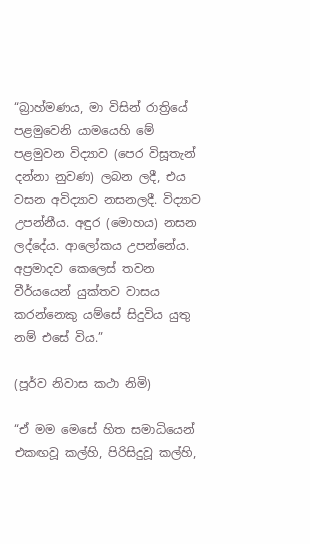“බ්‍රාහ්මණය, මා විසින් රාත්‍රියේ පළමුවෙනි යාමයෙහි මේ පළමුවන විද්‍යාව (පෙර විසූතැන් දන්නා නුවණ) ලබන ලදී, එය වසන අවිද්‍යාව නසනලදී. විද්‍යාව උපන්නීය. අඳුර (මොහය) නසන ලද්දේය. ආලෝකය උපන්නේය. අප්‍රමාදව කෙලෙස් තවන වීර්යයෙන් යුක්තව වාසය කරන්නෙකු යම්සේ සිදුවිය යුතු නම් එසේ විය.”

(පූර්ව නිවාස කථා නිමි)

“ඒ මම මෙසේ හිත සමාධියෙන් එකඟවූ කල්හි, පිරිසිදුවූ කල්හි,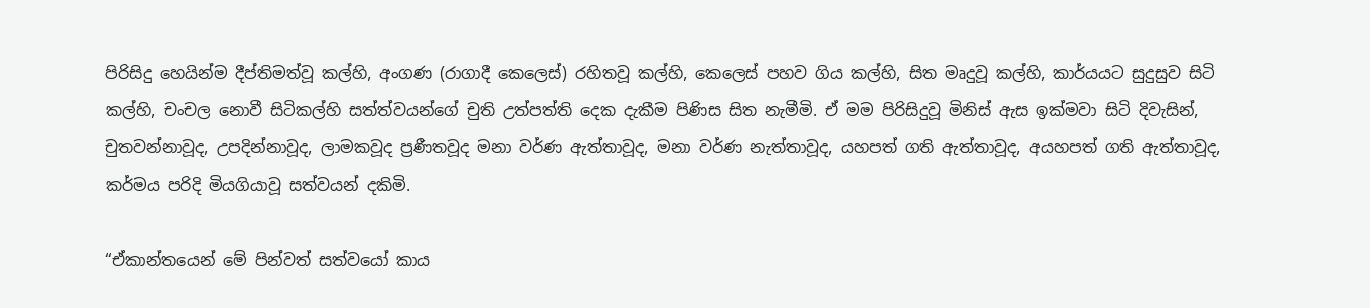පිරිසිදු හෙයින්ම දීප්තිමත්වූ කල්හි, අංගණ (රාගාදී කෙලෙස්) රහිතවූ කල්හි, කෙලෙස් පහව ගිය කල්හි, සිත මෘදුවූ කල්හි, කාර්යයට සුදුසුව සිටි කල්හි, චංචල නොවී සිටිකල්හි සත්ත්වයන්ගේ චුති උත්පත්ති දෙක දැකීම පිණිස සිත නැමීමි. ඒ මම පිරිසිදුවූ මිනිස් ඇස ඉක්මවා සිටි දිවැසින්, චුතවන්නාවූද, උපදින්නාවූද, ලාමකවූද ප්‍රණීතවූද මනා වර්ණ ඇත්තාවූද, මනා වර්ණ නැත්තාවූද, යහපත් ගති ඇත්තාවූද, අයහපත් ගති ඇත්තාවූද, කර්මය පරිදි මියගියාවූ සත්වයන් දකිමි.

“ඒකාන්තයෙන් මේ පින්වත් සත්වයෝ කාය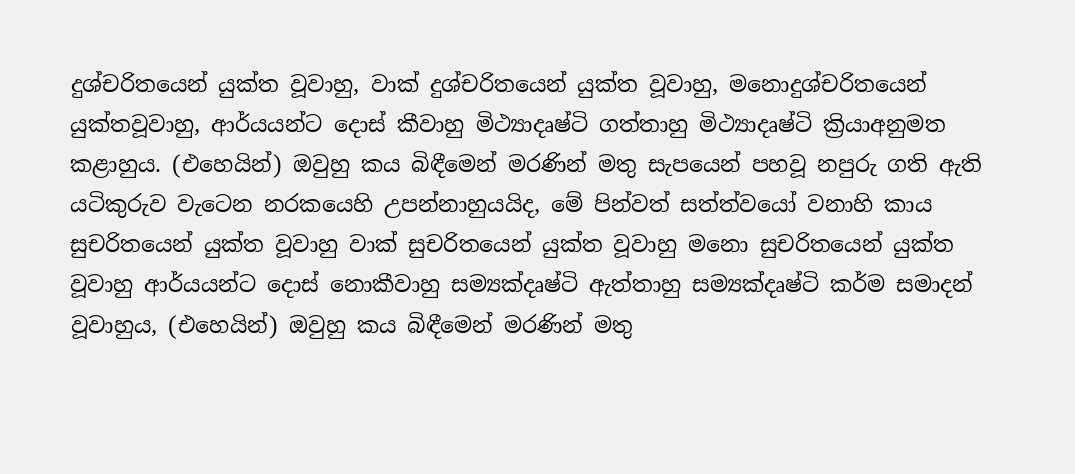දුශ්චරිතයෙන් යුක්ත වූවාහු, වාක් දුශ්චරිතයෙන් යුක්ත වූවාහු, මනොදුශ්චරිතයෙන් යුක්තවූවාහු, ආර්යයන්ට දොස් කීවාහු මිථ්‍යාදෘෂ්ටි ගත්තාහු මිථ්‍යාදෘෂ්ටි ක්‍රියාඅනුමත කළාහුය. (එහෙයින්) ඔවුහු කය බිඳීමෙන් මරණින් මතු සැපයෙන් පහවූ නපුරු ගති ඇති යටිකුරුව වැටෙන නරකයෙහි උපන්නාහුයයිද, මේ පින්වත් සත්ත්වයෝ වනාහි කාය සුචරිතයෙන් යුක්ත වූවාහු වාක් සුචරිතයෙන් යුක්ත වූවාහු මනො සුචරිතයෙන් යුක්ත වූවාහු ආර්යයන්ට දොස් නොකීවාහු සම්‍යක්දෘෂ්ටි ඇත්තාහු සම්‍යක්දෘෂ්ටි කර්ම සමාදන් වූවාහුය, (එහෙයින්) ඔවුහු කය බිඳීමෙන් මරණින් මතු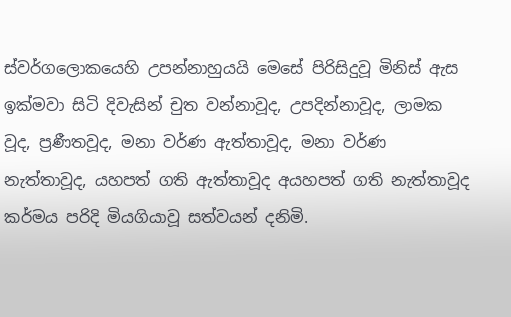ස්වර්ගලොකයෙහි උපන්නාහුයයි මෙසේ පිරිසිදුවූ මිනිස් ඇස ඉක්මවා සිටි දිවැසින් චුත වන්නාවූද, උපදින්නාවූද, ලාමක වූද, ප්‍රණීතවූද, මනා වර්ණ ඇත්තාවූද, මනා වර්ණ නැත්තාවූද, යහපත් ගති ඇත්තාවූද අයහපත් ගති නැත්තාවූද කර්මය පරිදි මියගියාවූ සත්වයන් දනිමි.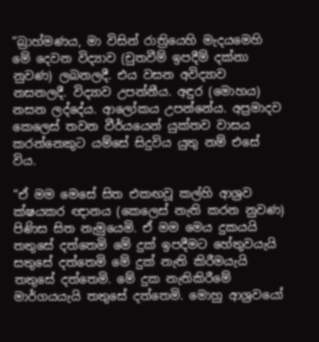“බ්‍රාහ්මණය, මා විසින් රාත්‍රියෙහි මැදයමෙහි මේ දෙවන විද්‍යාව (චුතවීම් ඉපදීම් දක්නා නුවණ) ලබනලදී. එය වසන අවිද්‍යාව නසනලදී. විද්‍යාව උපන්නීය. අඳුර (මොහය) නසන ලද්දේය. ආලෝකය උපන්නේය. අප්‍රමාදව කෙලෙස් තවන වීර්යයෙන් යුක්තව වාසය කරන්නෙකුට යම්සේ සිදුවිය යුතු නම් එසේ විය.

“ඒ මම මෙසේ සිත එකඟවූ කල්හි ආශ්‍රව ක්ෂයකර ඥානය (කෙලෙස් නැති කරන නුවණ) පිණිස සිත නැමුයෙමි. ඒ මම මෙය දුකයයි තතුසේ දත්තෙමි මේ දුක් ඉපදීමට හේතුවයැයි සතුසේ දත්තෙමි මේ දුක් නැති කිරීමයැයි තතුසේ දත්තෙමි. මේ දුක නැතිකිරීමේ මාර්ගයයැයි තතුසේ දත්තෙමි. මොහු ආශ්‍රවයෝ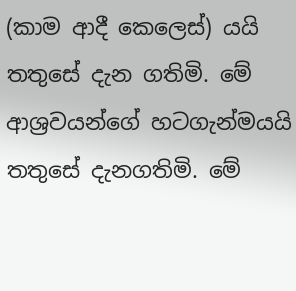(කාම ආදී කෙලෙස්) යයි තතුසේ දැන ගතිමි. මේ ආශ්‍රවයන්ගේ හටගැන්මයයි තතුසේ දැනගතිමි. මේ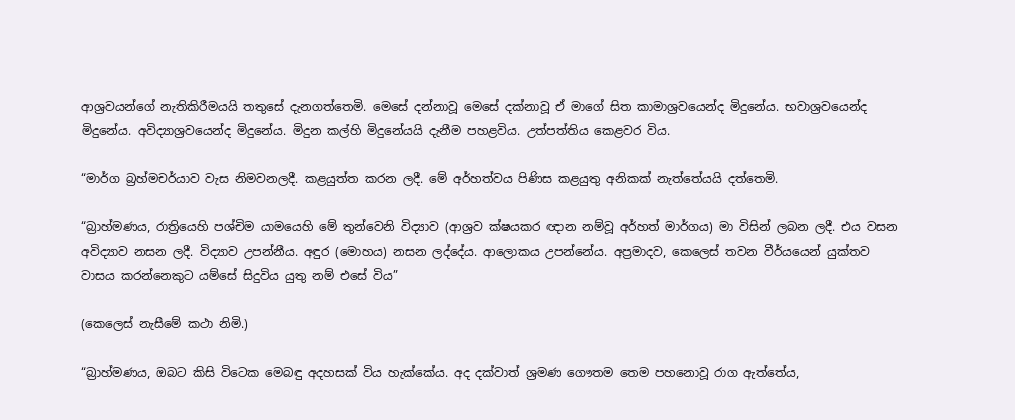ආශ්‍රවයන්ගේ නැතිකිරීමයයි තතුසේ දැනගත්තෙමි. මෙසේ දන්නාවූ මෙසේ දක්නාවූ ඒ මාගේ සිත කාමාශ්‍රවයෙන්ද මිදුනේය. භවාශ්‍රවයෙන්ද මිදුනේය. අවිද්‍යාශ්‍රවයෙන්ද මිදුනේය. මිදුන කල්හි මිදුනේයයි දැනීම පහළවිය. උත්පත්තිය කෙළවර විය.

“මාර්ග බ්‍රහ්මචර්යාව වැස නිමවනලදී. කළයුත්ත කරන ලදී. මේ අර්හත්වය පිණිස කළයුතු අනිකක් නැත්තේයයි දත්තෙමි.

“බ්‍රාහ්මණය, රාත්‍රියෙහි පශ්චිම යාමයෙහි මේ තුන්වෙනි විද්‍යාව (ආශ්‍රව ක්ෂයකර ඥාන නම්වූ අර්හත් මාර්ගය) මා විසින් ලබන ලදී. එය වසන අවිද්‍යාව නසන ලදී. විද්‍යාව උපන්නීය. අඳුර (මොහය) නසන ලද්දේය. ආලොකය උපන්නේය. අප්‍රමාදව, කෙලෙස් තවන වීර්යයෙන් යුක්තව වාසය කරන්නෙකුට යම්සේ සිදුවිය යුතු නම් එසේ විය”

(කෙලෙස් නැසීමේ කථා නිමි.)

“බ්‍රාහ්මණය, ඔබට කිසි විටෙක මෙබඳු අදහසක් විය හැක්කේය. අද දක්වාත් ශ්‍රමණ ගෞතම තෙම පහනොවූ රාග ඇත්තේය,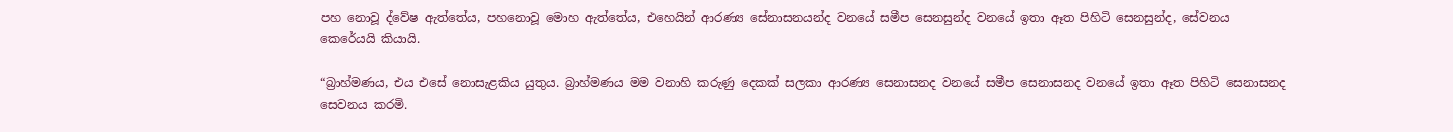පහ නොවූ ද්වේෂ ඇත්තේය, පහනොවූ මොහ ඇත්තේය, එහෙයින් ආරණ්‍ය සේනාසනයන්ද වනයේ සමීප සෙනසුන්ද වනයේ ඉතා ඈත පිහිටි සෙනසුන්ද, සේවනය කෙරේයයි කියායි.

“බ්‍රාහ්මණය, එය එසේ නොසැළකිය යුතුය. බ්‍රාහ්මණය මම වනාහි කරුණු දෙකක් සලකා ආරණ්‍ය සෙනාසනද වනයේ සමීප සෙනාසනද වනයේ ඉතා ඈත පිහිටි සෙනාසනද සෙවනය කරමි.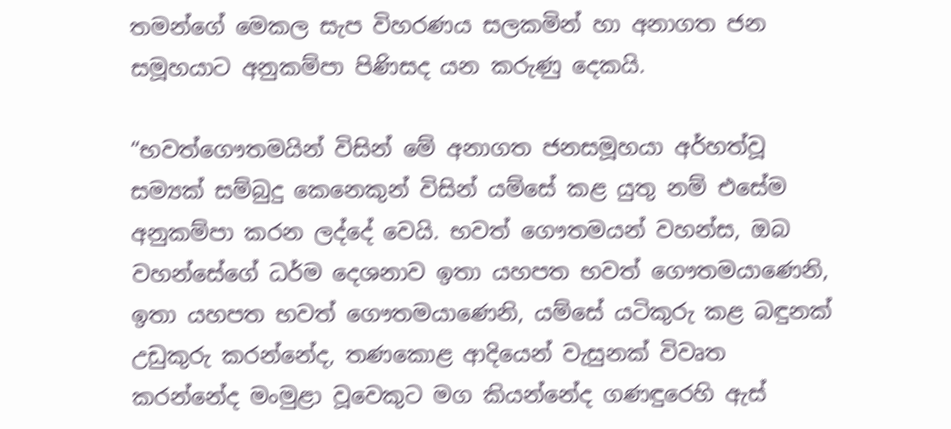තමන්ගේ මෙකල සැප විහරණය සලකමින් හා අනාගත ජන සමූහයාට අනුකම්පා පිණිසද යන කරුණු දෙකයි.

“භවත්ගෞතමයින් විසින් මේ අනාගත ජනසමූහයා අර්හත්වූ සම්‍යක් සම්බුදු කෙනෙකුන් විසින් යම්සේ කළ යුතු නම් එසේම අනුකම්පා කරන ලද්දේ වෙයි. භවත් ගෞතමයන් වහන්ස, ඔබ වහන්සේගේ ධර්ම දෙශනාව ඉතා යහපත භවත් ගෞතමයාණෙනි, ඉතා යහපත භවත් ගෞතමයාණෙනි, යම්සේ යටිකුරු කළ බඳුනක් උඩුකුරු කරන්නේද, තණකොළ ආදියෙන් වැසුනක් විවෘත කරන්නේද මංමුළා වූවෙකුට මග කියන්නේද ගණඳුරෙහි ඇස්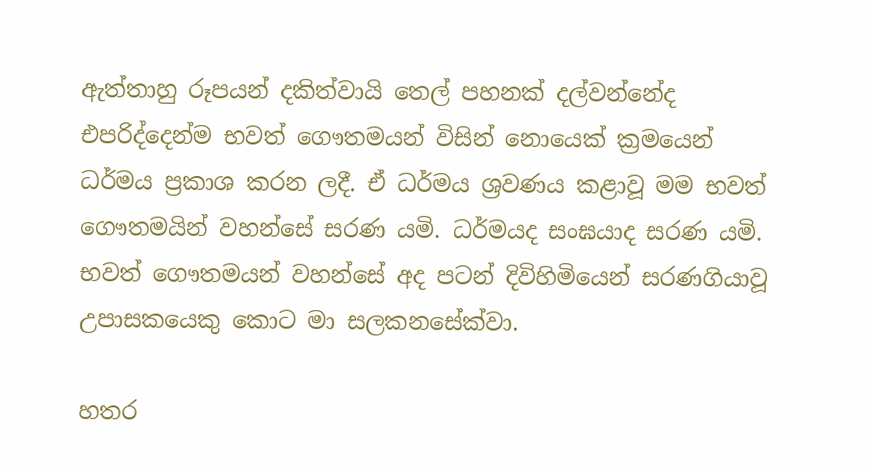ඇත්තාහු රූපයන් දකිත්වායි තෙල් පහනක් දල්වන්නේද එපරිද්දෙන්ම භවත් ගෞතමයන් විසින් නොයෙක් ක්‍රමයෙන් ධර්මය ප්‍රකාශ කරන ලදී. ඒ ධර්මය ශ්‍රවණය කළාවූ මම භවත් ගෞතමයින් වහන්සේ සරණ යමි. ධර්මයද සංඝයාද සරණ යමි. භවත් ගෞතමයන් වහන්සේ අද පටන් දිවිහිමියෙන් සරණගියාවූ උපාසකයෙකු කොට මා සලකනසේක්වා.

හතර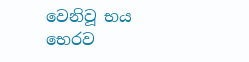වෙනිවූ භය භෙරව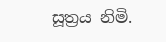සූත්‍රය නිමි.